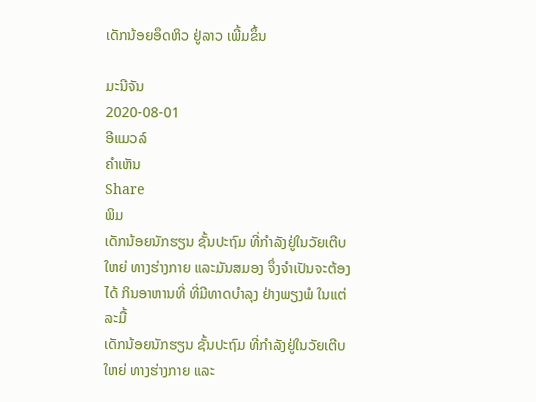ເດັກນ້ອຍອຶດຫິວ ຢູ່ລາວ ເພີ້ມຂຶ້ນ

ມະນີຈັນ
2020-08-01
ອີແມວລ໌
ຄໍາເຫັນ
Share
ພິມ
ເດັກນ້ອຍນັກຮຽນ ຊັ້ນປະຖົມ ທີ່ກໍາລັງຢູ່ໃນວັຍເຕີບໃຫຍ່ ທາງຮ່າງກາຍ ແລະມັນສມອງ ຈຶ່ງຈໍາເປັນຈະຕ້ອງໄດ້ ກິນອາຫານທີ່ ທີ່ມີທາດບໍາລຸງ ຢ່າງພຽງພໍ ໃນແຕ່ລະມື້
ເດັກນ້ອຍນັກຮຽນ ຊັ້ນປະຖົມ ທີ່ກໍາລັງຢູ່ໃນວັຍເຕີບໃຫຍ່ ທາງຮ່າງກາຍ ແລະ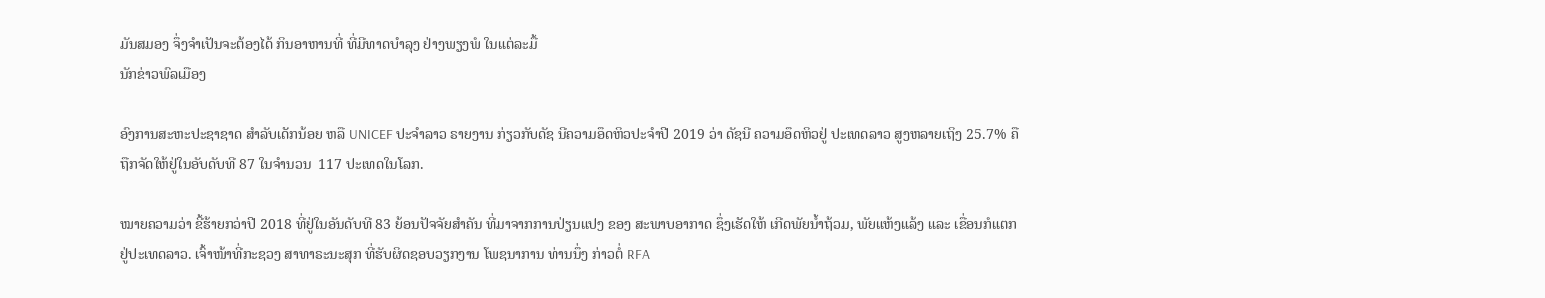ມັນສມອງ ຈຶ່ງຈໍາເປັນຈະຕ້ອງໄດ້ ກິນອາຫານທີ່ ທີ່ມີທາດບໍາລຸງ ຢ່າງພຽງພໍ ໃນແຕ່ລະມື້
ນັກຂ່າວພົລເມືອງ

ອົງການສະຫະປະຊາຊາດ ສໍາລັບເດັກນ້ອຍ ຫລື UNICEF ປະຈໍາລາວ ຣາຍງານ ກ່ຽວກັບດັຊ ນີຄວາມອຶດຫິວປະຈໍາປີ 2019 ວ່າ ດັຊນີ ຄວາມອຶດຫິວຢູ່ ປະເທດລາວ ສູງຫລາຍເຖິງ 25.7% ຄືຖືກຈັດໃຫ້ຢູ່ໃນອັບດັບທີ 87 ໃນຈໍານວນ  117 ປະເທດໃນໂລກ.

ໝາຍຄວາມວ່າ ຂີ້ຮ້າຍກວ່າປີ 2018 ທີ່ຢູ່ໃນອັນດັບທີ 83 ຍ້ອນປັຈຈັຍສໍາຄັນ ທີ່ມາຈາກການປ່ຽນແປງ ຂອງ ສະພາບອາກາດ ຊຶ່ງເຮັດໃຫ້ ເກີດພັຍນໍ້າຖ້ວມ, ພັຍແຫ້ງແລ້ງ ແລະ ເຂື່ອນກໍແຕກ ຢູ່ປະເທດລາວ. ເຈົ້າໜ້າທີ່ກະຊວງ ສາທາຣະນະສຸກ ທີ່ຮັບຜິດຊອບວຽກງານ ໂພຊນາການ ທ່ານນຶ່ງ ກ່າວຕໍ່ RFA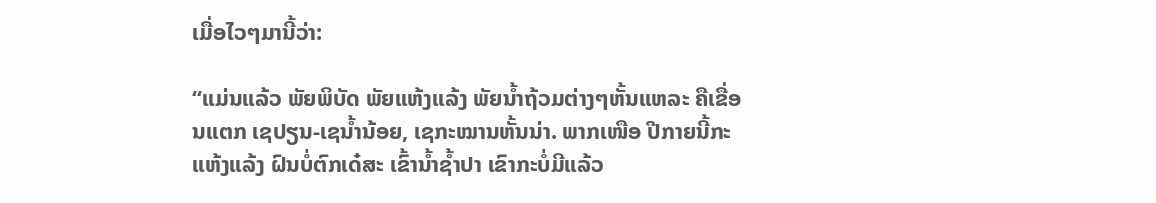ເມື່ອໄວໆມານີ້ວ່າ:

“ແມ່ນແລ້ວ ພັຍພິບັດ ພັຍແຫ້ງແລ້ງ ພັຍນໍ້າຖ້ວມຕ່າງໆຫັ້ນແຫລະ ຄືເຂື່ອນແຕກ ເຊປຽນ-ເຊນໍ້ານ້ອຍ, ເຊກະໝານຫັ້ນນ່າ. ພາກເໜືອ ປີກາຍນີ້ກະແຫ້ງແລ້ງ ຝົນບໍ່ຕົກເດ໋ສະ ເຂົ້ານໍ້າຊໍ້າປາ ເຂົາກະບໍ່ມີແລ້ວ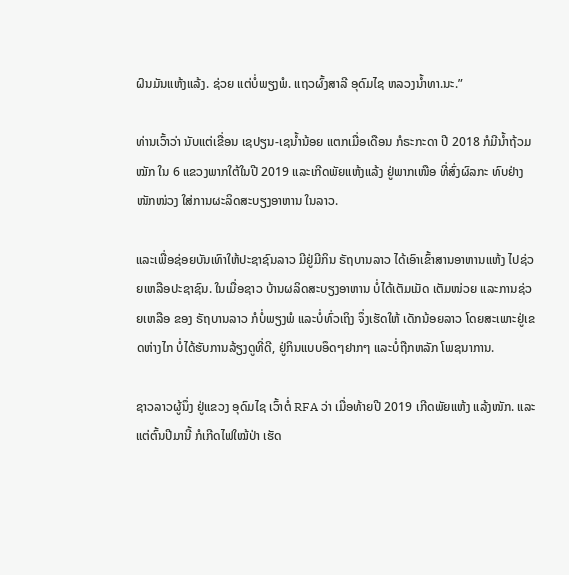ຝົນມັນແຫ້ງແລ້ງ. ຊ່ວຍ ແຕ່ບໍ່ພຽງພໍ. ແຖວຜົ້ງສາລີ ອຸດົມໄຊ ຫລວງນໍ້າທາ.ນະ.”

ທ່ານເວົ້າວ່າ ນັບແຕ່ເຂື່ອນ ເຊປຽນ-ເຊນໍ້ານ້ອຍ ແຕກເມື່ອເດືອນ ກໍຣະກະດາ ປີ 2018 ກໍມີນໍ້າຖ້ວມໝັກ ໃນ 6 ແຂວງພາກໃຕ້ໃນປີ 2019 ແລະເກີດພັຍແຫ້ງແລ້ງ ຢູ່ພາກເໜືອ ທີ່ສົ່ງຜົລກະ ທົບຢ່າງໜັກໜ່ວງ ໃສ່ການຜະລິດສະບຽງອາຫານ ໃນລາວ.

ແລະເພື່ອຊ່ອຍບັນເທົາໃຫ້ປະຊາຊົນລາວ ມີຢູ່ມີກິນ ຣັຖບານລາວ ໄດ້ເອົາເຂົ້າສານອາຫານແຫ້ງ ໄປຊ່ວຍເຫລືອປະຊາຊົນ. ໃນເມື່ອຊາວ ບ້ານຜລິດສະບຽງອາຫານ ບໍ່ໄດ້ເຕັມເມັດ ເຕັມໜ່ວຍ ແລະການຊ່ວຍເຫລືອ ຂອງ ຣັຖບານລາວ ກໍບໍ່ພຽງພໍ ແລະບໍ່ທົ່ວເຖິງ ຈຶ່ງເຮັດໃຫ້ ເດັກນ້ອຍລາວ ໂດຍສະເພາະຢູ່ເຂດຫ່າງໄກ ບໍ່ໄດ້ຮັບການລ້ຽງດູທີ່ດີ, ຢູ່ກິນແບບອຶດໆຢາກໆ ແລະບໍ່ຖືກຫລັກ ໂພຊນາການ.

ຊາວລາວຜູ້ນຶ່ງ ຢູ່ແຂວງ ອຸດົມໄຊ ເວົ້າຕໍ່ RFA ວ່າ ເມື່ອທ້າຍປີ 2019 ເກີດພັຍແຫ້ງ ແລ້ງໜັກ. ແລະແຕ່ຕົ້ນປີມານີ້ ກໍເກີດໄຟໃໝ້ປ່າ ເຮັດ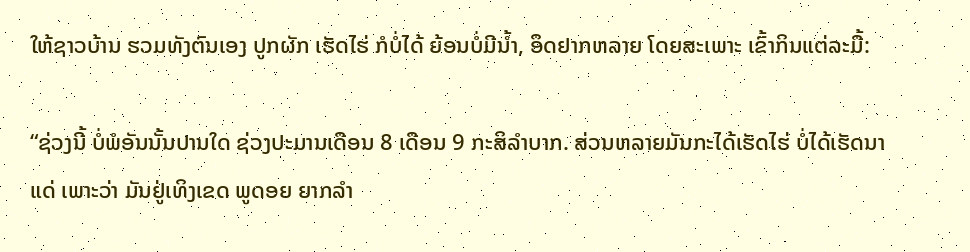ໃຫ້ຊາວບ້ານ ຮວມທັງຕົນເອງ ປູກຜັກ ເຮັດໄຮ່ ກໍບໍ່ໄດ້ ຍ້ອນບໍ່ມີນໍ້າ, ອຶດຢາກຫລາຍ ໂດຍສະເພາະ ເຂົ້າກິນແຕ່ລະມື້:

“ຊ່ວງນີ້ ບໍ່ພໍອັນນັ້ນປານໃດ ຊ່ວງປະມານເດືອນ 8 ເດືອນ 9 ກະສິລໍາບາກ. ສ່ວນຫລາຍມັນກະໄດ້ເຮັດໄຮ່ ບໍ່ໄດ້ເຮັດນາແດ່ ເພາະວ່າ ມັນຢູ່ເທິງເຂດ ພູດອຍ ຍາກລໍາ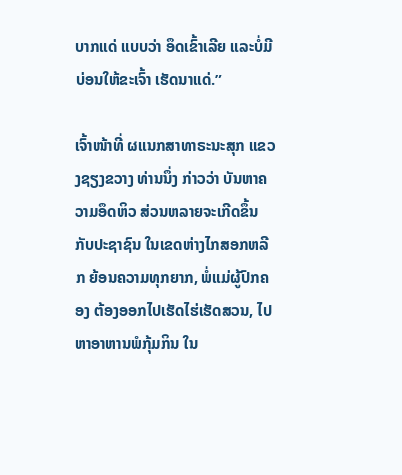ບາກແດ່ ແບບວ່າ ອຶດເຂົ້າເລີຍ ແລະບໍ່ມີບ່ອນໃຫ້ຂະເຈົ້າ ເຮັດນາແດ່.”

ເຈົ້າໜ້າທີ່ ຜແນກສາທາຣະນະສຸກ ແຂວງຊຽງຂວາງ ທ່ານນຶ່ງ ກ່າວວ່າ ບັນຫາຄວາມອຶດຫິວ ສ່ວນຫລາຍຈະເກີດຂຶ້ນ ກັບປະຊາຊົນ ໃນເຂດຫ່າງໄກສອກຫລີກ ຍ້ອນຄວາມທຸກຍາກ, ພໍ່ແມ່ຜູ້ປົກຄອງ ຕ້ອງອອກໄປເຮັດໄຮ່ເຮັດສວນ, ໄປຫາອາຫານພໍກຸ້ມກິນ ໃນ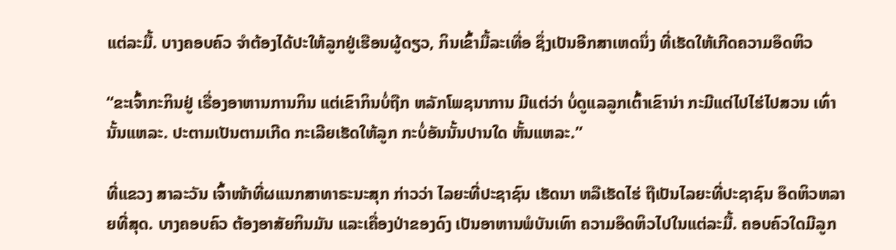ແຕ່ລະມື້. ບາງຄອບຄົວ ຈໍາຕ້ອງໄດ້ປະໃຫ້ລູກຢູ່ເຮືອນຜູ້ດຽວ, ກິນເຂົ້າມື້ລະເທື່ອ ຊຶ່ງເປັນອີກສາເຫດນຶ່ງ ທີ່ເຮັດໃຫ້ເກີດຄວາມອຶດຫິວ

“ຂະເຈົ້າກະກິນຢູ່ ເຣື່ອງອາຫານການກິນ ແຕ່ເຂົາກິນບໍ່ຖືກ ຫລັກໂພຊນາການ ມີແຕ່ວ່າ ບໍ່ດູແລລູກເຕົ້າເຂົານ່າ ກະມີແຕ່ໄປໄຮ່ໄປສວນ ເທົ່ານັ້ນແຫລະ. ປະຕາມເປັນຕາມເກີດ ກະເລີຍເຮັດໃຫ້ລູກ ກະບໍ່ອັນນັ້ນປານໃດ ຫັ້ນແຫລະ.”

ທີ່ແຂວງ ສາລະວັນ ເຈົ້າໜ້າທີ່ຜແນກສາທາຣະນະສຸກ ກ່າວວ່າ ໄລຍະທີ່ປະຊາຊົນ ເຮັດນາ ຫລືເຮັດໄຮ່ ຖືເປັນໄລຍະທີ່ປະຊາຊົນ ອຶດຫິວຫລາຍທີ່ສຸດ. ບາງຄອບຄົວ ຕ້ອງອາສັຍກິນມັນ ແລະເຄື່ອງປ່າຂອງດົງ ເປັນອາຫານພໍບັນເທົາ ຄວາມອຶດຫິວໄປໃນແຕ່ລະມື້. ຄອບຄົວໃດມີລູກ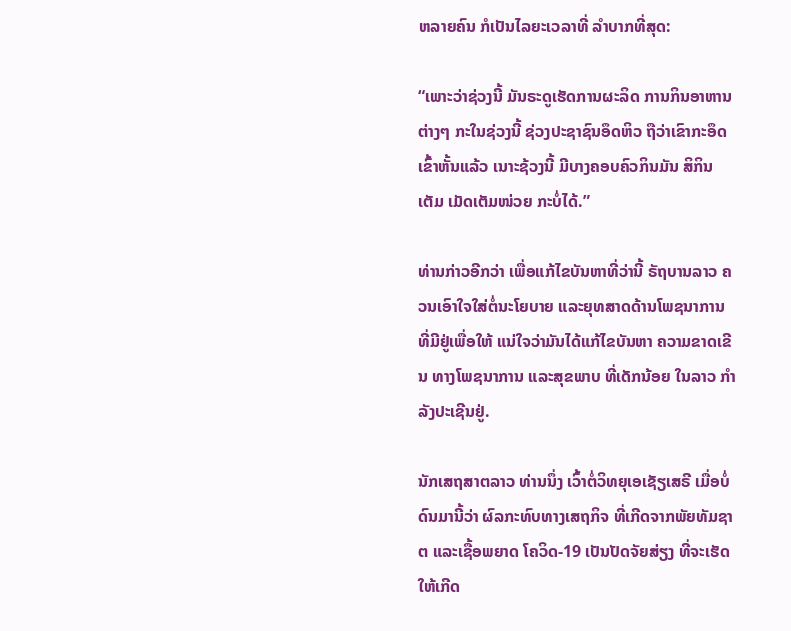ຫລາຍຄົນ ກໍເປັນໄລຍະເວລາທີ່ ລໍາບາກທີ່ສຸດ:

“ເພາະວ່າຊ່ວງນີ້ ມັນຣະດູເຮັດການຜະລິດ ການກິນອາຫານຕ່າງໆ ກະໃນຊ່ວງນີ້ ຊ່ວງປະຊາຊົນອຶດຫິວ ຖືວ່າເຂົາກະອຶດເຂົ້າຫັ້ນແລ້ວ ເນາະຊ້ວງນີ້ ມີບາງຄອບຄົວກິນມັນ ສິກິນເຕັມ ເມັດເຕັມໜ່ວຍ ກະບໍ່ໄດ້.”

ທ່ານກ່າວອີກວ່າ ເພື່ອແກ້ໄຂບັນຫາທີ່ວ່ານີ້ ຣັຖບານລາວ ຄວນເອົາໃຈໃສ່ຕໍ່ນະໂຍບາຍ ແລະຍຸທສາດດ້ານໂພຊນາການ ທີ່ມີຢູ່ເພື່ອໃຫ້ ແນ່ໃຈວ່າມັນໄດ້ແກ້ໄຂບັນຫາ ຄວາມຂາດເຂີນ ທາງໂພຊນາການ ແລະສຸຂພາບ ທີ່ເດັກນ້ອຍ ໃນລາວ ກໍາລັງປະເຊີນຢູ່.

ນັກເສຖສາຕລາວ ທ່ານນຶ່ງ ເວົ້າຕໍ່ວິທຍຸເອເຊັຽເສຣີ ເມື່ອບໍ່ດົນມານີ້ວ່າ ຜົລກະທົບທາງເສຖກິຈ ທີ່ເກີດຈາກພັຍທັມຊາຕ ແລະເຊື້ອພຍາດ ໂຄວິດ-19 ເປັນປັດຈັຍສ່ຽງ ທີ່ຈະເຮັດໃຫ້ເກີດ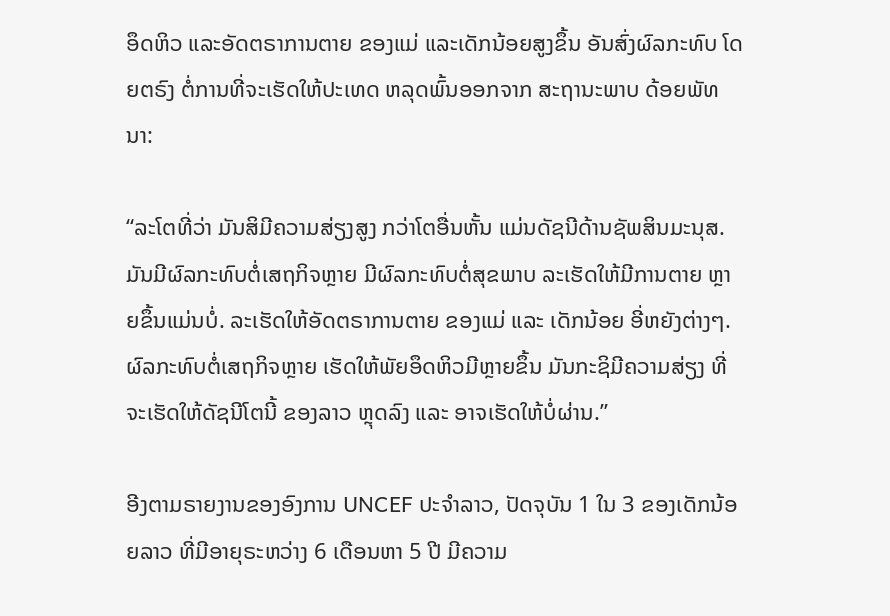ອຶດຫິວ ແລະອັດຕຣາການຕາຍ ຂອງແມ່ ແລະເດັກນ້ອຍສູງຂຶ້ນ ອັນສົ່ງຜົລກະທົບ ໂດຍຕຣົງ ຕໍ່ການທີ່ຈະເຮັດໃຫ້ປະເທດ ຫລຸດພົ້ນອອກຈາກ ສະຖານະພາບ ດ້ອຍພັທນາ:

“ລະໂຕທີ່ວ່າ ມັນສິມີຄວາມສ່ຽງສູງ ກວ່າໂຕອື່ນຫັ້ນ ແມ່ນດັຊນີດ້ານຊັພສິນມະນຸສ. ມັນມີຜົລກະທົບຕໍ່ເສຖກິຈຫຼາຍ ມີຜົລກະທົບຕໍ່ສຸຂພາບ ລະເຮັດໃຫ້ມີການຕາຍ ຫຼາຍຂຶ້ນແມ່ນບໍ່. ລະເຮັດໃຫ້ອັດຕຣາການຕາຍ ຂອງແມ່ ແລະ ເດັກນ້ອຍ ອີ່ຫຍັງຕ່າງໆ. ຜົລກະທົບຕໍ່ເສຖກິຈຫຼາຍ ເຮັດໃຫ້ພັຍອຶດຫິວມີຫຼາຍຂຶ້ນ ມັນກະຊິມີຄວາມສ່ຽງ ທີ່ຈະເຮັດໃຫ້ດັຊນີໂຕນີ້ ຂອງລາວ ຫຼຸດລົງ ແລະ ອາຈເຮັດໃຫ້ບໍ່ຜ່ານ.”

ອີງຕາມຣາຍງານຂອງອົງການ UNCEF ປະຈໍາລາວ, ປັດຈຸບັນ 1 ໃນ 3 ຂອງເດັກນ້ອຍລາວ ທີ່ມີອາຍຸຣະຫວ່າງ 6 ເດືອນຫາ 5 ປີ ມີຄວາມ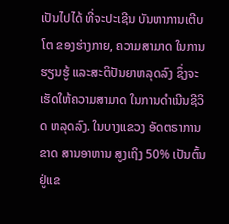ເປັນໄປໄດ້ ທີ່ຈະປະເຊີນ ບັນຫາການເຕີບໂຕ ຂອງຮ່າງກາຍ, ຄວາມສາມາດ ໃນການຮຽນຮູ້ ແລະສະຕິປັນຍາຫລຸດລົງ ຊຶ່ງຈະ ເຮັດໃຫ້ຄວາມສາມາດ ໃນການດໍາເນີນຊີວິດ ຫລຸດລົງ. ໃນບາງແຂວງ ອັດຕຣາການຂາດ ສານອາຫານ ສູງເຖິງ 50% ເປັນຕົ້ນຢູ່ແຂ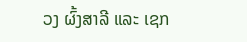ວງ ຜົ້ງສາລີ ແລະ ເຊກ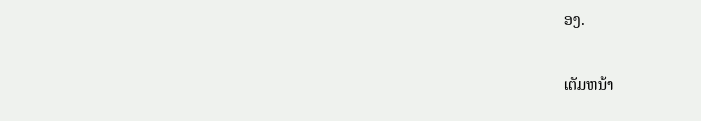ອງ.

ເຕັມຫນ້າ